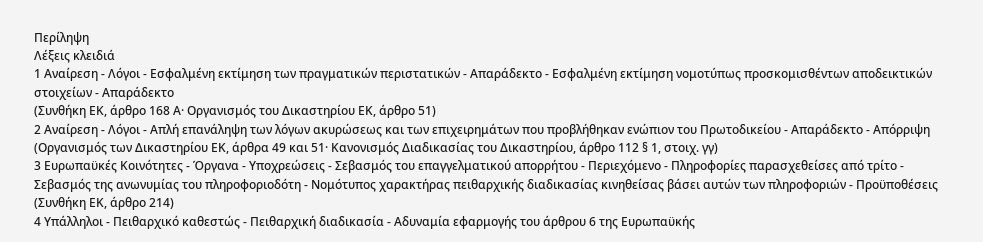Περίληψη
Λέξεις κλειδιά
1 Αναίρεση - Λόγοι - Εσφαλμένη εκτίμηση των πραγματικών περιστατικών - Απαράδεκτο - Εσφαλμένη εκτίμηση νομοτύπως προσκομισθέντων αποδεικτικών στοιχείων - Απαράδεκτο
(Συνθήκη ΕΚ, άρθρο 168 Α· Οργανισμός του Δικαστηρίου ΕΚ, άρθρο 51)
2 Αναίρεση - Λόγοι - Απλή επανάληψη των λόγων ακυρώσεως και των επιχειρημάτων που προβλήθηκαν ενώπιον του Πρωτοδικείου - Απαράδεκτο - Απόρριψη
(Οργανισμός των Δικαστηρίου ΕΚ, άρθρα 49 και 51· Κανονισμός Διαδικασίας του Δικαστηρίου, άρθρο 112 § 1, στοιχ. γγ)
3 Ευρωπαϋκές Κοινότητες - Όργανα - Υποχρεώσεις - Σεβασμός του επαγγελματικού απορρήτου - Περιεχόμενο - Πληροφορίες παρασχεθείσες από τρίτο - Σεβασμός της ανωνυμίας του πληροφοριοδότη - Νομότυπος χαρακτήρας πειθαρχικής διαδικασίας κινηθείσας βάσει αυτών των πληροφοριών - Προϋποθέσεις
(Συνθήκη ΕΚ, άρθρο 214)
4 Υπάλληλοι - Πειθαρχικό καθεστώς - Πειθαρχική διαδικασία - Αδυναμία εφαρμογής του άρθρου 6 της Ευρωπαϋκής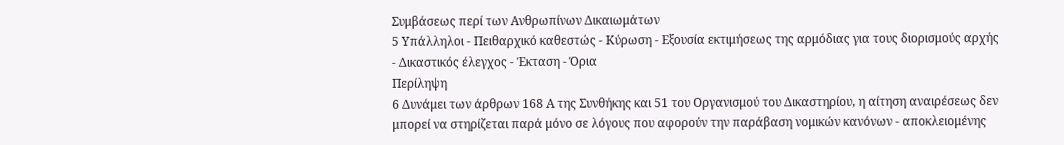Συμβάσεως περί των Ανθρωπίνων Δικαιωμάτων
5 Υπάλληλοι - Πειθαρχικό καθεστώς - Κύρωση - Εξουσία εκτιμήσεως της αρμόδιας για τους διορισμούς αρχής - Δικαστικός έλεγχος - Έκταση - Όρια
Περίληψη
6 Δυνάμει των άρθρων 168 Α της Συνθήκης και 51 του Οργανισμού του Δικαστηρίου, η αίτηση αναιρέσεως δεν μπορεί να στηρίζεται παρά μόνο σε λόγους που αφορούν την παράβαση νομικών κανόνων - αποκλειομένης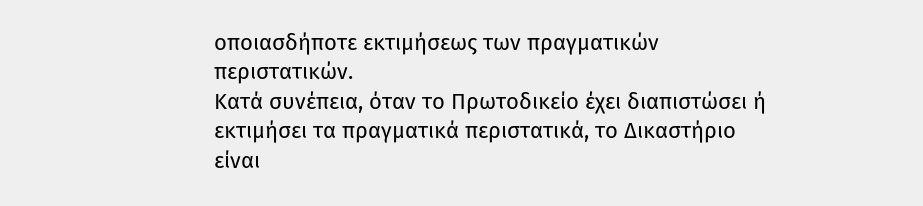οποιασδήποτε εκτιμήσεως των πραγματικών περιστατικών.
Κατά συνέπεια, όταν το Πρωτοδικείο έχει διαπιστώσει ή εκτιμήσει τα πραγματικά περιστατικά, το Δικαστήριο είναι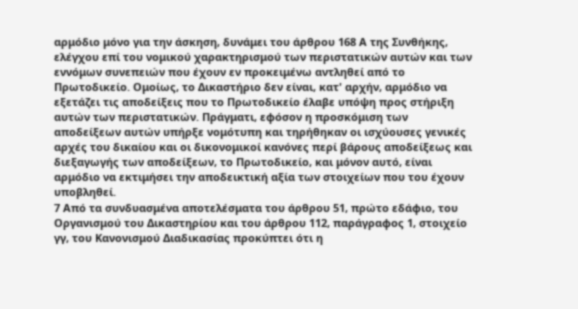αρμόδιο μόνο για την άσκηση, δυνάμει του άρθρου 168 Α της Συνθήκης, ελέγχου επί του νομικού χαρακτηρισμού των περιστατικών αυτών και των εννόμων συνεπειών που έχουν εν προκειμένω αντληθεί από το Πρωτοδικείο. Ομοίως, το Δικαστήριο δεν είναι, κατ' αρχήν, αρμόδιο να εξετάζει τις αποδείξεις που το Πρωτοδικείο έλαβε υπόψη προς στήριξη αυτών των περιστατικών. Πράγματι, εφόσον η προσκόμιση των αποδείξεων αυτών υπήρξε νομότυπη και τηρήθηκαν οι ισχύουσες γενικές αρχές του δικαίου και οι δικονομικοί κανόνες περί βάρους αποδείξεως και διεξαγωγής των αποδείξεων, το Πρωτοδικείο, και μόνον αυτό, είναι αρμόδιο να εκτιμήσει την αποδεικτική αξία των στοιχείων που του έχουν υποβληθεί.
7 Από τα συνδυασμένα αποτελέσματα του άρθρου 51, πρώτο εδάφιο, του Οργανισμού του Δικαστηρίου και του άρθρου 112, παράγραφος 1, στοιχείο γγ, του Κανονισμού Διαδικασίας προκύπτει ότι η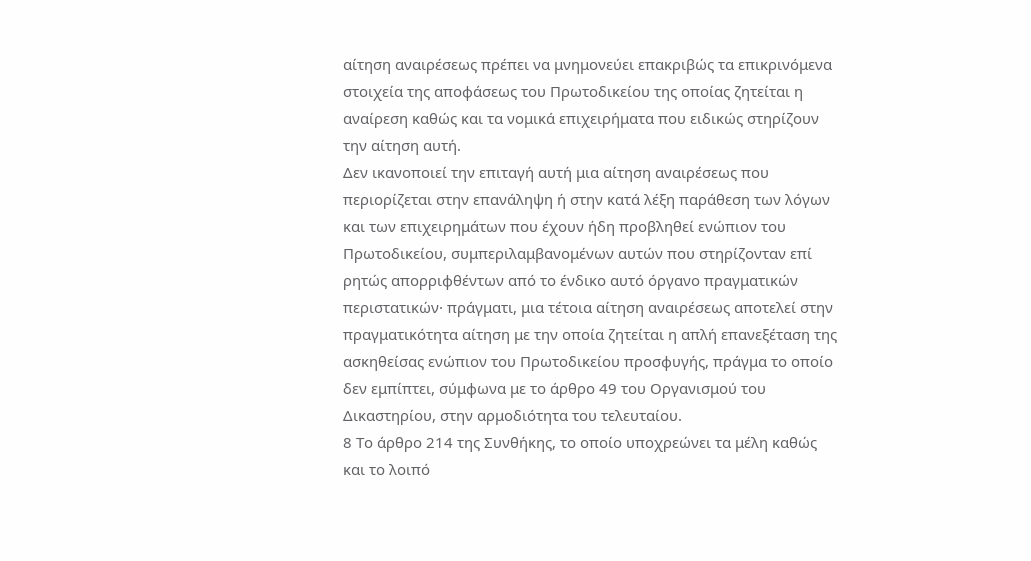αίτηση αναιρέσεως πρέπει να μνημονεύει επακριβώς τα επικρινόμενα στοιχεία της αποφάσεως του Πρωτοδικείου της οποίας ζητείται η αναίρεση καθώς και τα νομικά επιχειρήματα που ειδικώς στηρίζουν την αίτηση αυτή.
Δεν ικανοποιεί την επιταγή αυτή μια αίτηση αναιρέσεως που περιορίζεται στην επανάληψη ή στην κατά λέξη παράθεση των λόγων και των επιχειρημάτων που έχουν ήδη προβληθεί ενώπιον του Πρωτοδικείου, συμπεριλαμβανομένων αυτών που στηρίζονταν επί ρητώς απορριφθέντων από το ένδικο αυτό όργανο πραγματικών περιστατικών· πράγματι, μια τέτοια αίτηση αναιρέσεως αποτελεί στην πραγματικότητα αίτηση με την οποία ζητείται η απλή επανεξέταση της ασκηθείσας ενώπιον του Πρωτοδικείου προσφυγής, πράγμα το οποίο δεν εμπίπτει, σύμφωνα με το άρθρο 49 του Οργανισμού του Δικαστηρίου, στην αρμοδιότητα του τελευταίου.
8 Το άρθρο 214 της Συνθήκης, το οποίο υποχρεώνει τα μέλη καθώς και το λοιπό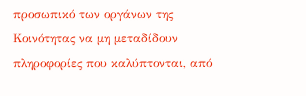προσωπικό των οργάνων της Κοινότητας να μη μεταδίδουν πληροφορίες που καλύπτονται, από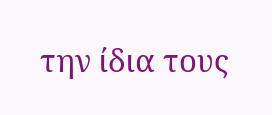την ίδια τους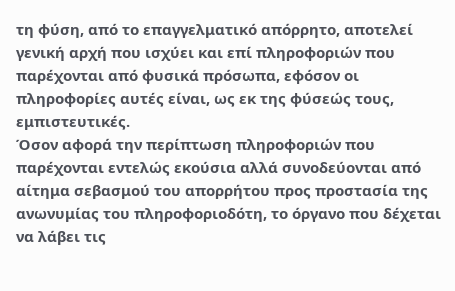τη φύση, από το επαγγελματικό απόρρητο, αποτελεί γενική αρχή που ισχύει και επί πληροφοριών που παρέχονται από φυσικά πρόσωπα, εφόσον οι πληροφορίες αυτές είναι, ως εκ της φύσεώς τους, εμπιστευτικές.
Όσον αφορά την περίπτωση πληροφοριών που παρέχονται εντελώς εκούσια αλλά συνοδεύονται από αίτημα σεβασμού του απορρήτου προς προστασία της ανωνυμίας του πληροφοριοδότη, το όργανο που δέχεται να λάβει τις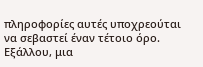πληροφορίες αυτές υποχρεούται να σεβαστεί έναν τέτοιο όρο. Εξάλλου, μια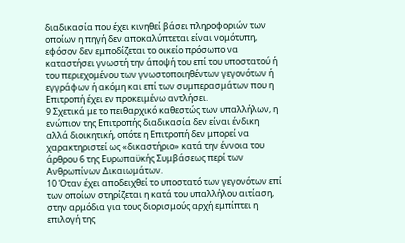διαδικασία που έχει κινηθεί βάσει πληροφοριών των οποίων η πηγή δεν αποκαλύπτεται είναι νομότυπη, εφόσον δεν εμποδίζεται το οικείο πρόσωπο να καταστήσει γνωστή την άποψή του επί του υποστατού ή του περιεχομένου των γνωστοποιηθέντων γεγονότων ή εγγράφων ή ακόμη και επί των συμπερασμάτων που η Επιτροπή έχει εν προκειμένω αντλήσει.
9 Σχετικά με το πειθαρχικό καθεστώς των υπαλλήλων, η ενώπιον της Επιτροπής διαδικασία δεν είναι ένδικη αλλά διοικητική, οπότε η Επιτροπή δεν μπορεί να χαρακτηριστεί ως «δικαστήριο» κατά την έννοια του άρθρου 6 της Ευρωπαϋκής Συμβάσεως περί των Ανθρωπίνων Δικαιωμάτων.
10 Όταν έχει αποδειχθεί το υποστατό των γεγονότων επί των οποίων στηρίζεται η κατά του υπαλλήλου αιτίαση, στην αρμόδια για τους διορισμούς αρχή εμπίπτει η επιλογή της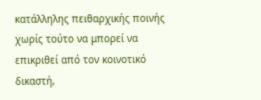κατάλληλης πειθαρχικής ποινής χωρίς τούτο να μπορεί να επικριθεί από τον κοινοτικό δικαστή,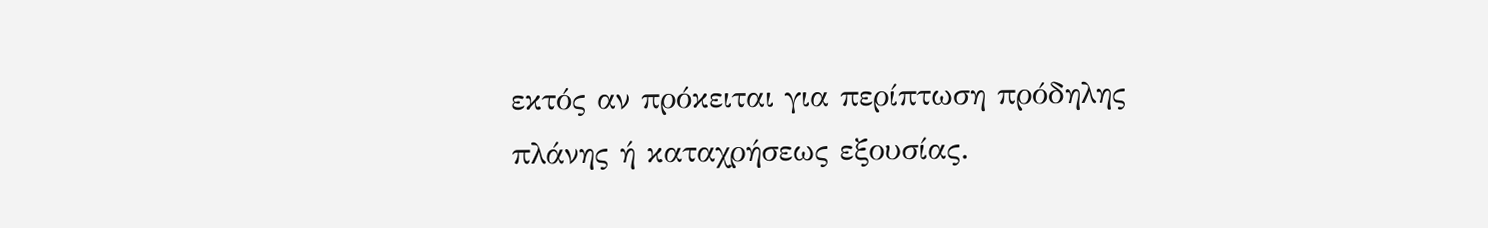εκτός αν πρόκειται για περίπτωση πρόδηλης πλάνης ή καταχρήσεως εξουσίας.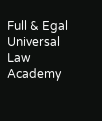Full & Egal Universal Law Academy